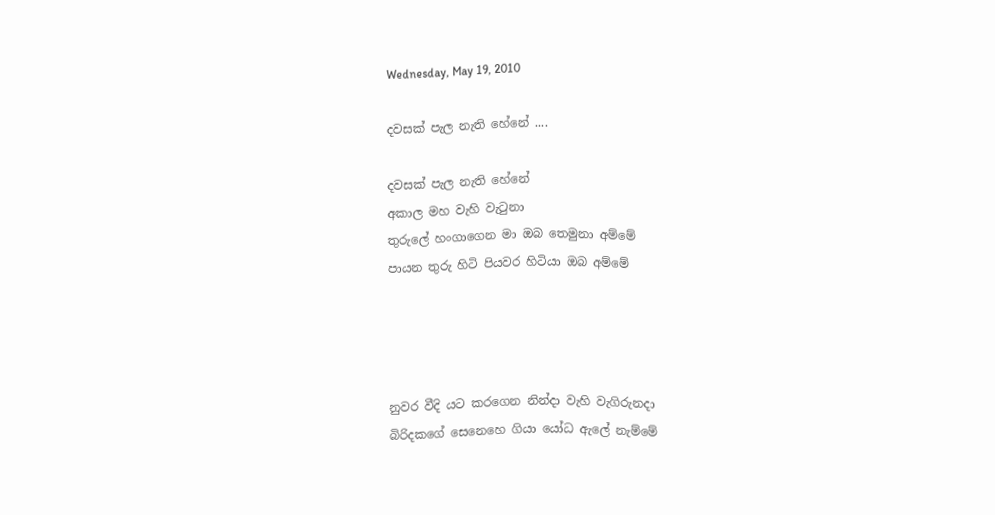Wednesday, May 19, 2010

දවසක් පැල නැති හේනේ ....

දවසක් පැල නැති හේනේ
අකාල මහ වැහි වැටුනා
තුරුලේ හංගාගෙන මා ඔබ තෙමුනා අම්මේ
පායන තුරු හිටි පියවර හිටියා ඔබ අම්මේ




නුවර වීදි යට කරගෙන නින්දා වැහි වැගිරුනදා
බිරිදකගේ සෙනෙහෙ ගියා යෝධ ඇලේ නැම්මේ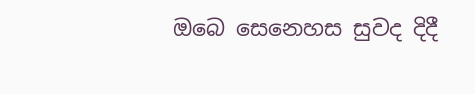ඔබෙ සෙනෙහස සුවද දිදී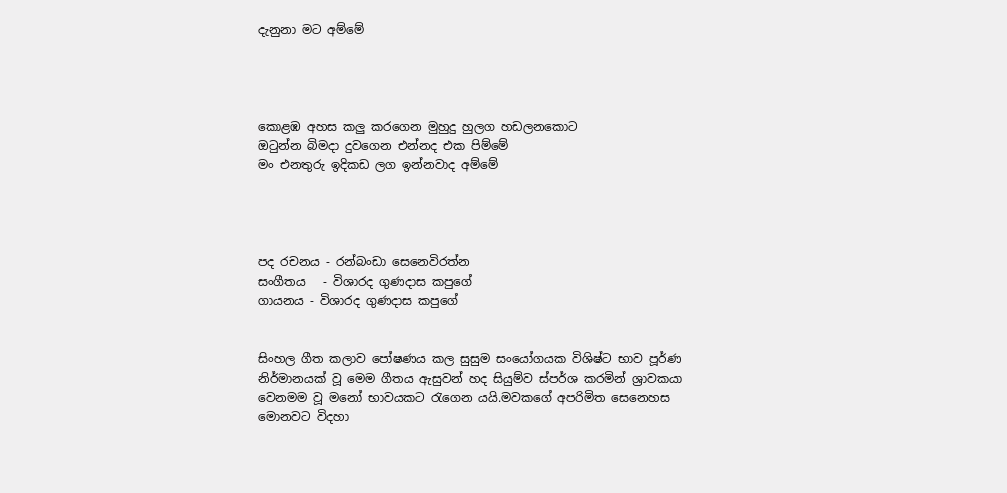දැනුනා මට අම්මේ




කොළඹ අහස කලු කරගෙන මුහුදු හුලග හඩලනකොට
ඔටුන්න බිමදා දුවගෙන එන්නද එක පිම්මේ
මං එනතුරු ඉදිකඩ ලග ඉන්නවාද අම්මේ




පද රචනය - රන්බංඩා සෙනෙවිරත්න
සංගීතය   - විශාරද ගුණදාස කපුගේ
ගායනය - විශාරද ගුණදාස කපුගේ


සිංහල ගීත කලාව පෝෂණය කල සුසුම සංයෝගයක විශිෂ්ට භාව පූර්ණ නිර්මානයක් වූ මෙම ගීතය ඇසුවන් හද සියුම්ව ස්පර්ශ කරමින් ශ්‍රාවකයා වෙනමම වූ මනෝ භාවයකට රැගෙන යයි.මවකගේ අපරිමිත සෙනෙහස මොනවට විදහා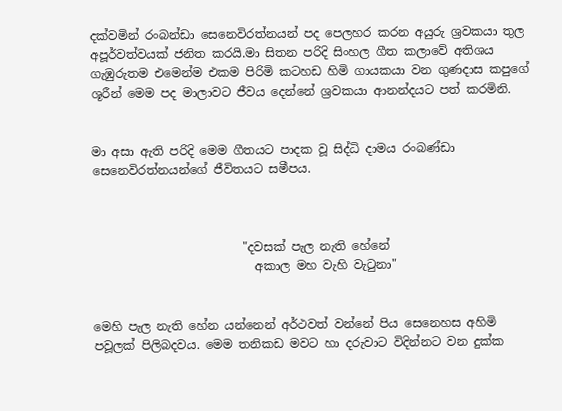දක්වමින් රංබන්ඩා සෙනෙවිරත්නයන් පද පෙලහර කරන අයුරු ශ්‍රවකයා තුල අපූර්වත්වයක් ජනිත කරයි.මා සිතන පරිදි සිංහල ගීත කලාවේ අතිශය ගැඹුරුතම එමෙන්ම එකම පිරිමි කටහඩ හිමි ගායකයා වන ගුණදාස කපුගේ ශූරීන් මෙම පද මාලාවට ජීවය දෙන්නේ ශ්‍රවකයා ආනන්දයට පත් කරමිනි.


මා අසා ඇති පරිදි මෙම ගීතයට පාදක වූ සිද්ධි දාමය රංබණ්ඩා සෙනෙවිරත්නයන්ගේ ජීවිතයට සමීපය.



                         "දවසක් පැල නැති හේනේ
                           අකාල මහ වැහි වැටුනා"


මෙහි පැල නැති හේන යන්නෙන් අර්ථවත් වන්නේ පිය සෙනෙහස අහිමි පවූලක් පිලිබදවය. මෙම තනිකඩ මවට හා දරුවාට විදින්නට වන දුක්ක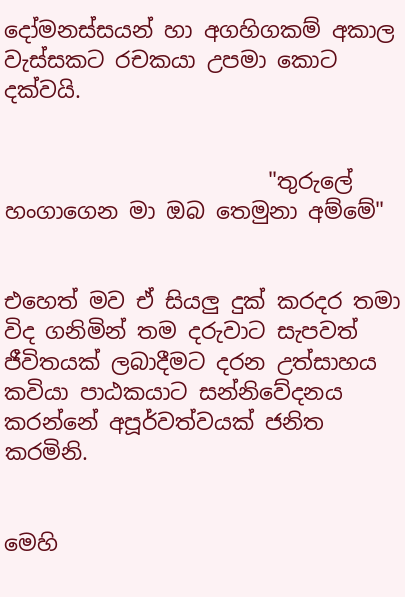දෝමනස්සයන් හා අගහිගකම් අකාල වැස්සකට රචකයා උපමා කොට දක්වයි.


                        "තුරුලේ හංගාගෙන මා ඔබ තෙමුනා අම්මේ"


එහෙත් මව ඒ සියලු දුක් කරදර තමා විද ගනිමින් තම දරුවාට සැපවත් ජීවිතයක් ලබාදීමට දරන උත්සාහය කවියා පාඨකයාට සන්නිවේදනය කරන්නේ අපූර්වත්වයක් ජනිත කරමිනි.


මෙහි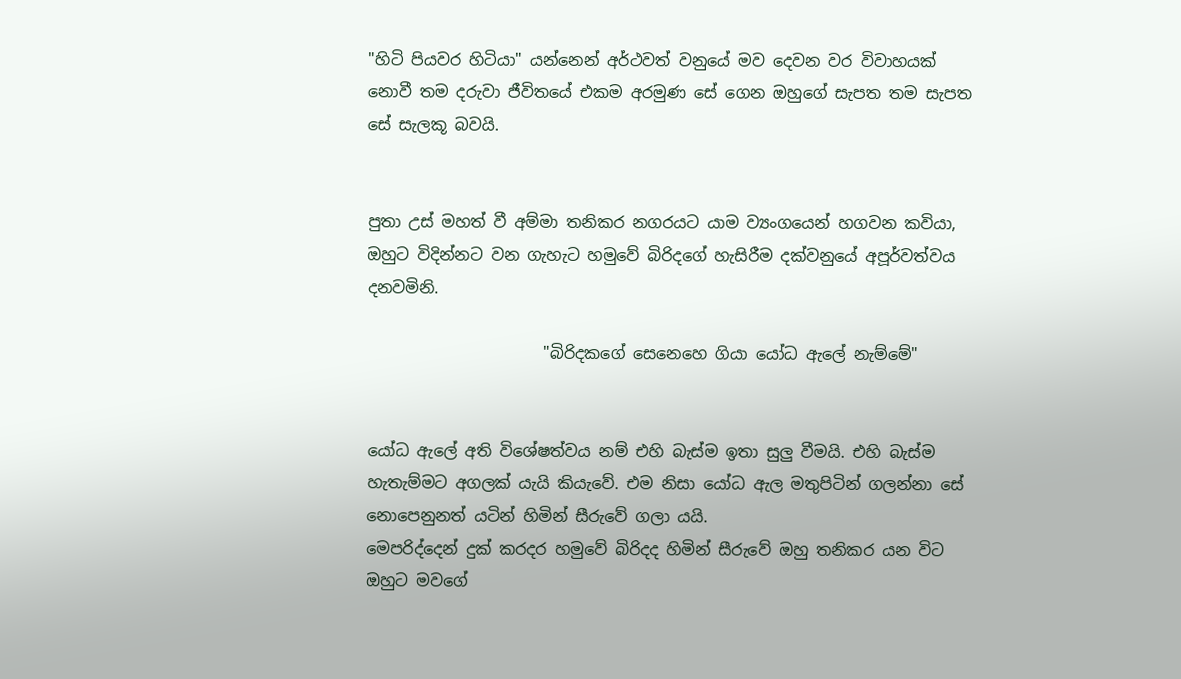"හිටි පියවර හිටියා" යන්නෙන් අර්ථවත් වනුයේ මව දෙවන වර විවාහයක් නොවී තම දරුවා ජීවිතයේ එකම අරමුණ සේ ගෙන ඔහුගේ සැපත තම සැපත සේ සැලකූ බවයි.


පුතා උස් මහත් වී අම්මා තනිකර නගරයට යාම ව්‍යංගයෙන් හගවන කවියා, ඔහුට විදින්නට වන ගැහැට හමුවේ බිරිදගේ හැසිරීම දක්වනුයේ අපූර්වත්වය දනවමිනි.

                      "බිරිදකගේ සෙනෙහෙ ගියා යෝධ ඇලේ නැම්මේ"


යෝධ ඇලේ අති විශේෂත්වය නම් එහි බැස්ම ඉතා සුලු වීමයි. එහි බැස්ම හැතැම්මට අගලක් යැයි කියැවේ. එම නිසා යෝධ ඇල මතුපිටින් ගලන්නා සේ නොපෙනුනත් යටින් හිමින් සීරුවේ ගලා යයි.
මෙපරිද්දෙන් දුක් කරදර හමුවේ බිරිදද හිමින් සීරුවේ ඔහු තනිකර යන විට ඔහුට මවගේ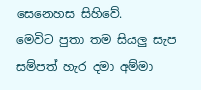සෙනෙහස සිහිවේ.
මෙවිට පුතා තම සියලු සැප සම්පත් හැර දමා අම්මා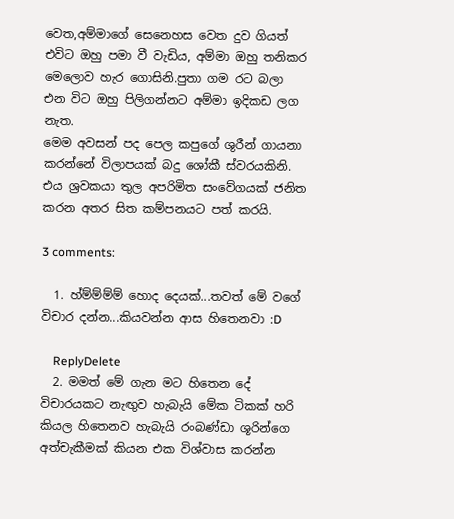වෙත,අම්මාගේ සෙනෙහස වෙත දුව ගියත් එවිට ඔහු පමා වී වැඩිය, අම්මා ඔහු තනිකර මෙලොව හැර ගොසිනි.පුතා ගම රට බලා එන විට ඔහු පිලිගන්නට අම්මා ඉදිකඩ ලග නැත.
මෙම අවසන් පද පෙල කපුගේ ශුරීන් ගායනා කරන්නේ විලාපයක් බදු ශෝකී ස්වරයකිනි. එය ශ්‍රවකයා තුල අපරිමිත සංවේගයක් ජනිත කරන අතර සිත කම්පනයට පත් කරයි.

3 comments:

  1. හ්ම්ම්ම්ම් හොද දෙයක්...තවත් මේ වගේ විචාර දන්න...කියවන්න ආස හිතෙනවා :D

    ReplyDelete
  2. මමත් මේ ගැන මට හිතෙන දේ විචාරයකට නැඟුව හැබැයි මේක ටිකක් හරි කියල හිතෙනව හැබැයි රංබණ්ඩා ශූරින්ගෙ අත්චැකීමක් කියන එක විශ්වාස කරන්න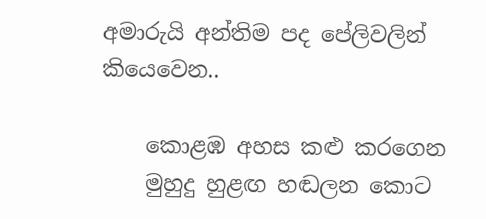අමාරුයි අන්තිම පද පේලිවලින් කියෙවෙන..

    කොළඹ අහස කළු කරගෙන
    මුහුදු හුළඟ හඬලන කොට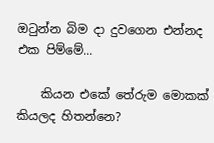ඔටුන්න බිම දා දුවගෙන එන්නද එක පිම්මේ...

    කියන එකේ තේරුම මොකක් කියලද හිතන්නෙ?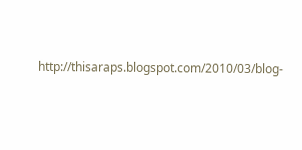http://thisaraps.blogspot.com/2010/03/blog-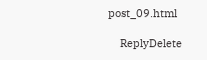post_09.html

    ReplyDelete